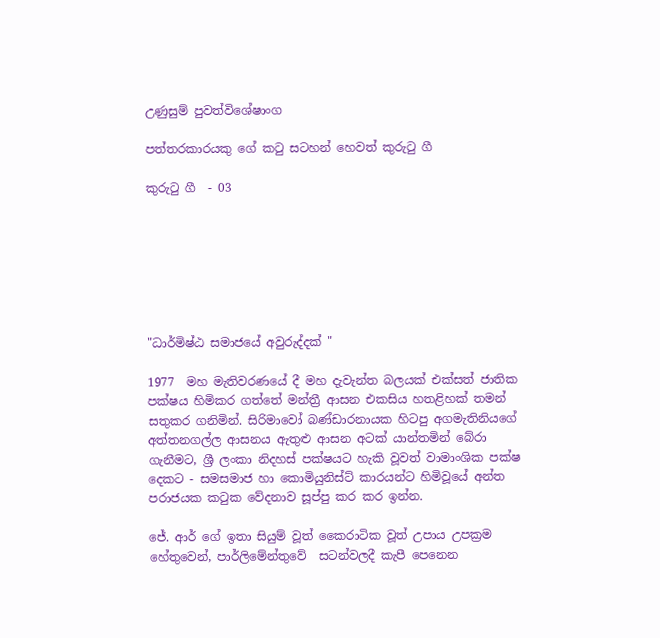උණුසුම් පුවත්විශේෂාංග

පත්තරකාරයකු ගේ කටු සටහන් හෙවත් කුරුටු ගී

කුරුටු ගී  - 03







"ධාර්මිෂ්ඨ සමාජයේ අවුරුද්දක් "

1977  මහ මැතිවරණයේ දී මහ දැවැන්ත බලයක් එක්සත් ජාතික පක්ෂය හිමිකර ගත්තේ මන්ත්‍රී ආසන එකසිය හතළිහක් තමන් සතුකර ගනිමින්. සිරිමාවෝ බණ්ඩාරනායක හිටපු අගමැතිනියගේ අත්තනගල්ල ආසනය ඇතුළු ආසන අටක් යාන්තමින් බේරා ගැනීමට, ශ්‍රී ලංකා නිදහස් පක්ෂයට හැකි වූවත් වාමාංශික පක්ෂ දෙකට - සමසමාජ හා කොමියුනිස්ට් කාරයන්ට හිමිවූයේ අන්ත පරාජයක කටුක වේදනාව සූප්පු කර කර ඉන්න.

ජේ. ආර් ගේ ඉතා සියුම් වූත් කෛරාටික වූත් උපාය උපක්‍රම හේතුවෙන්, පාර්ලිමේන්තුවේ  සටන්වලදී කැපී පෙනෙන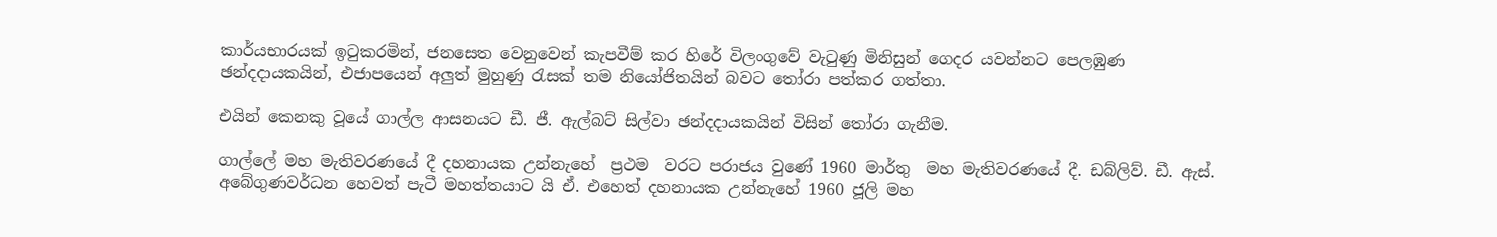කාර්යභාරයක් ඉටුකරමින්, ජනසෙත වෙනුවෙන් කැපවීම් කර හිරේ විලංගුවේ වැටුණු මිනිසුන් ගෙදර යවන්නට පෙලඹුණ ඡන්දදායකයින්, එජාපයෙන් අලුත් මුහුණු රැසක් තම නියෝජිතයින් බවට තෝරා පත්කර ගත්තා.

එයින් කෙනකු වූයේ ගාල්ල ආසනයට ඩී. ජී. ඇල්බට් සිල්වා ඡන්දදායකයින් විසින් තෝරා ගැනීම.

ගාල්ලේ මහ මැතිවරණයේ දී දහනායක උන්නැහේ  ප්‍රථම  වරට පරාජය වුණේ 1960 මාර්තු  මහ මැතිවරණයේ දී. ඩබ්ලිව්. ඩී. ඇස්. අබේගුණවර්ධන හෙවත් පැටී මහත්තයාට යි ඒ. එහෙත් දහනායක උන්නැහේ 1960 ජූලි මහ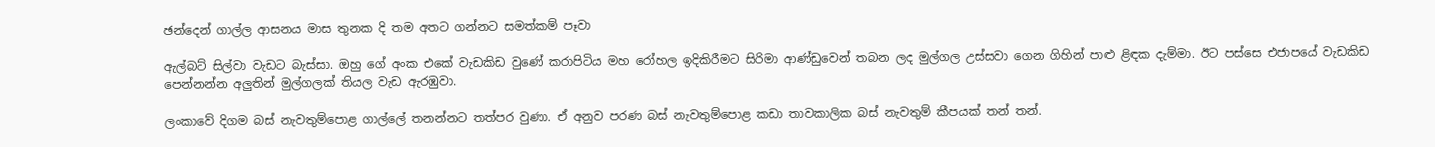ඡන්දෙන් ගාල්ල ආසනය මාස තුනක දි තම අතට ගන්නට සමත්කම් පෑවා

ඇල්බට් සිල්වා වැඩට බැස්සා. ඔහු ගේ අංක එකේ වැඩකිඩ වුණේ කරාපිටිය මහ රෝහල ඉදිකිරීමට සිරිමා ආණ්ඩුවෙන් තබන ලද මුල්ගල උස්සවා ගෙන ගිහින් පාළු ළිඳක දැම්මා. ඊට පස්සෙ එජාපයේ වැඩකිඩ පෙන්නන්න අලුතින් මුල්ගලක් තියල වැඩ ඇරඹුවා.

ලංකාවේ දිගම බස් නැවතුම්පොළ ගාල්ලේ තනන්නට තත්පර වුණා. ඒ අනුව පරණ බස් නැවතුම්පොළ කඩා තාවකාලික බස් නැවතුම් කීපයක් තන් තන්.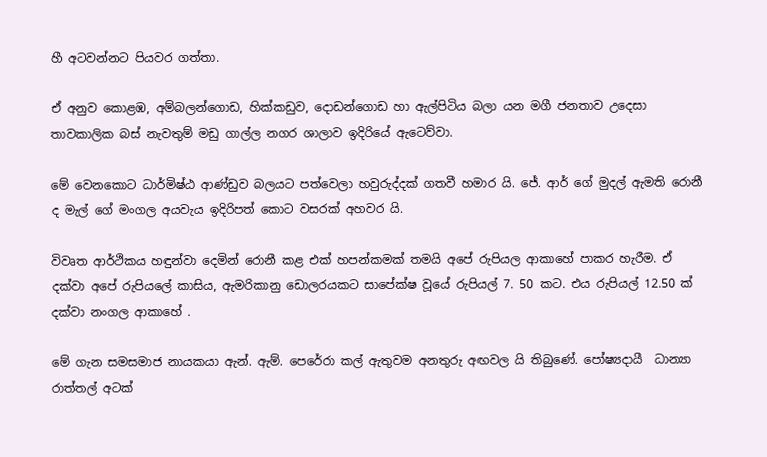හී අටවන්නට පියවර ගත්තා.

ඒ අනුව කොළඹ, අම්බලන්ගොඩ, හික්කඩුව, දොඩන්ගොඩ හා ඇල්පිටිය බලා යන මගී ජනතාව උදෙසා තාවකාලික බස් නැවතුම් මඩු ගාල්ල නගර ශාලාව ඉදිරියේ ඇටෙව්වා.

මේ වෙනකොට ධාර්මිෂ්ඨ ආණ්ඩුව බලයට පත්වෙලා හවුරුද්දක් ගතවී හමාර යි. ජේ. ආර් ගේ මුදල් ඇමති රොනී ද මැල් ගේ මංගල අයවැය ඉදිරිපත් කොට වසරක් අහවර යි.

විවෘත ආර්ථිකය හඳුන්වා දෙමින් රොනී කළ එක් හපන්කමක් තමයි අපේ රුපියල ආකාහේ පාකර හැරීම. ඒ දක්වා අපේ රුපියලේ කාසිය, ඇමරිකානු ඩොලරයකට සාපේක්ෂ වූයේ රුපියල් 7. 50 කට. එය රුපියල් 12.50 ක් දක්වා නංගල ආකාහේ .

මේ ගැන සමසමාජ නායකයා ඇන්. ඇම්. පෙරේරා කල් ඇතුවම අනතුරු අඟවල යි තිබුණේ. පෝෂ්‍යදායී  ධාන්‍යා රාත්තල් අටක්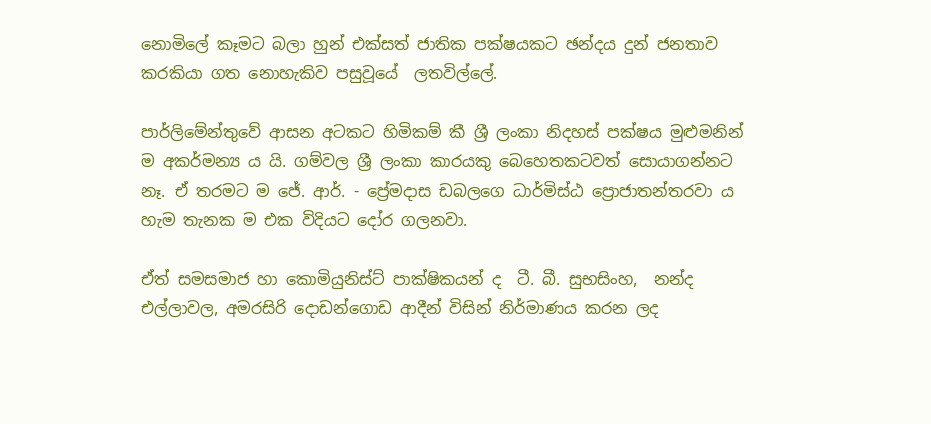නොමිලේ කෑමට බලා හුන් එක්සත් ජාතික පක්ෂයකට ඡන්දය දුන් ජනතාව කරකියා ගත නොහැකිව පසුවූයේ  ලතවිල්ලේ.

පාර්ලිමේන්තුවේ ආසන අටකට හිමිකම් කී ශ්‍රී ලංකා නිදහස් පක්ෂය මුළුමනින් ම අකර්මන්‍ය ය යි. ගම්වල ශ්‍රී ලංකා කාරයකු බෙහෙතකටවත් සොයාගන්නට නෑ. ඒ තරමට ම ජේ. ආර්. - ප්‍රේමදාස ඩබලගෙ ධාර්මිස්ඨ ප්‍රොජාතන්තරවා ය හැම තැනක ම එක විදියට දෝර ගලනවා.

ඒත් සමසමාජ හා කොමියුනිස්ට් පාක්ෂිකයන් ද  ටී. බී. සුභසිංහ,  නන්ද එල්ලාවල, අමරසිරි දොඩන්ගොඩ ආදීන් විසින් නිර්මාණය කරන ලද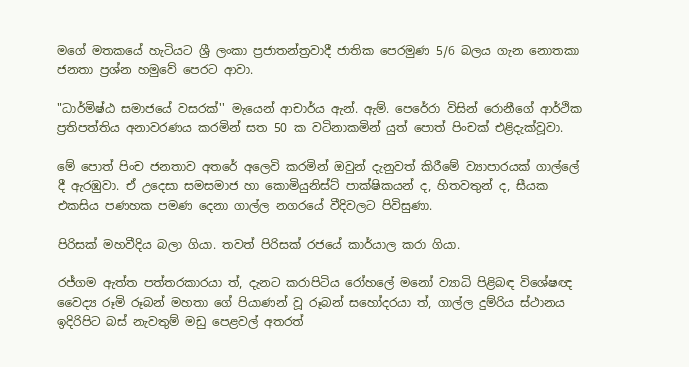මගේ මතකයේ හැටියට ශ්‍රී ලංකා ප්‍රජාතන්ත්‍රවාදී ජාතික පෙරමුණ 5/6 බලය ගැන නොතකා ජනතා ප්‍රශ්න හමුවේ පෙරට ආවා.

"ධාර්මිෂ්ඨ සමාජයේ වසරක්'' මැයෙන් ආචාර්ය ඇන්. ඇම්. පෙරේරා විසින් රොනීගේ ආර්ථික ප්‍රතිපත්තිය අනාවරණය කරමින් සත 50 ක වටිනාකමින් යුත් පොත් පිංචක් එළිදැක්වූවා.

මේ පොත් පිංච ජනතාව අතරේ අලෙවි කරමින් ඔවුන් දැනුවත් කිරීමේ ව්‍යාපාරයක් ගාල්ලේ දී ඇරඹුවා. ඒ උදෙසා සමසමාජ හා කොමියුනිස්ට් පාක්ෂිකයන් ද, හිතවතුන් ද, සීයක එකසිය පණහක පමණ දෙනා ගාල්ල නගරයේ වීදිවලට පිවිසුණා.

පිරිසක් මහවීදිය බලා ගියා. තවත් පිරිසක් රජයේ කාර්යාල කරා ගියා.

රජ්ගම ඇත්ත පත්තරකාරයා ත්, දැනට කරාපිටිය රෝහලේ මනෝ ව්‍යාධි පිළිබඳ විශේෂඥ වෛද්‍ය රූමි රූබන් මහතා ගේ පියාණන් වූ රූබන් සහෝදරයා ත්, ගාල්ල දුම්රිය ස්ථානය ඉදිරිපිට බස් නැවතුම් මඩු පෙළවල් අතරත්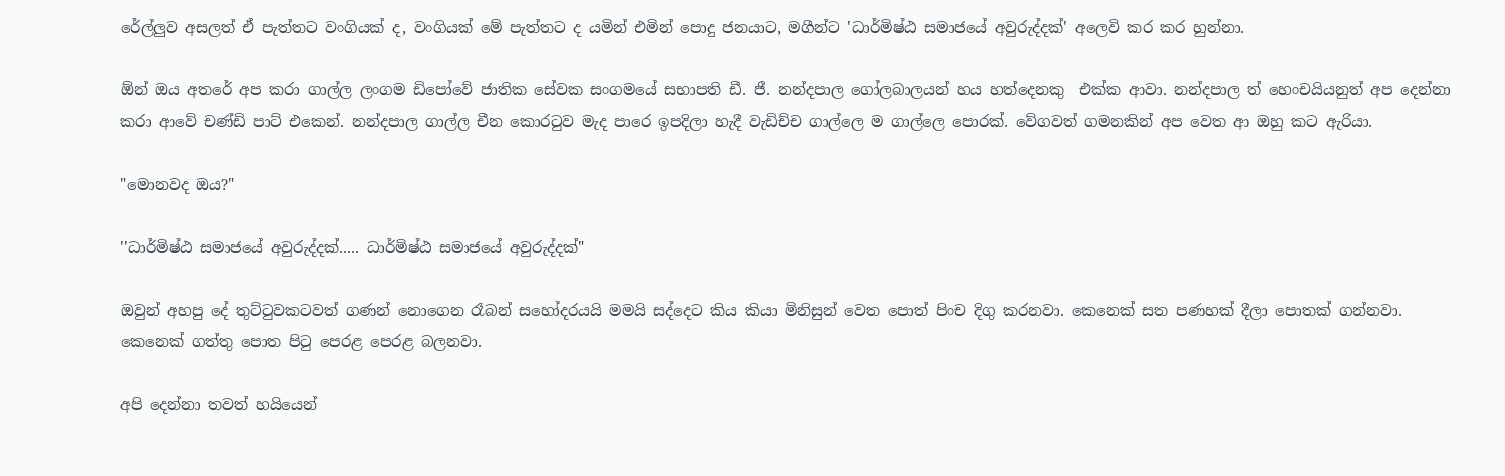රේල්ලුව අසලත් ඒ පැත්තට වංගියක් ද, වංගියක් මේ පැත්තට ද යමින් එමින් පොදු ජනයාට, මගීන්ට 'ධාර්මිෂ්ඨ සමාජයේ අවුරුද්දක්' අලෙවි කර කර හුන්නා.

ඕන් ඔය අතරේ අප කරා ගාල්ල ලංගම ඩිපෝවේ ජාතික සේවක සංගමයේ සභාපති ඩී. ජී. නන්දපාල ගෝලබාලයන් හය හත්දෙනකු  එක්ක ආවා. නන්දපාල ත් හෙංචයියනුත් අප දෙන්නා කරා ආවේ චණ්ඩි පාට් එකෙන්. නන්දපාල ගාල්ල චීන කොරටුව මැද පාරෙ ඉපදිලා හැදී වැඩිච්ච ගාල්ලෙ ම ගාල්ලෙ පොරක්. වේගවත් ගමනකින් අප වෙත ආ ඔහු කට ඇරියා.

"මොනවද ඔය?"

''ධාර්මිෂ්ඨ සමාජයේ අවුරුද්දක්..... ධාර්මිෂ්ඨ සමාජයේ අවුරුද්දක්"

ඔවුන් අහපු දේ තුට්ටුවකටවත් ගණන් නොගෙන රෑබන් සහෝදරයයි මමයි සද්දෙට කිය කියා මිනිසුන් වෙත පොත් පිංච දිගු කරනවා. කෙනෙක් සත පණහක් දීලා පොතක් ගන්නවා. කෙනෙක් ගත්තු පොත පිටු පෙරළ පෙරළ බලනවා.

අපි දෙන්නා තවත් හයියෙන්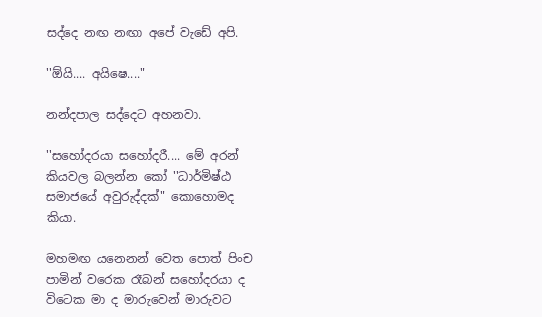සද්දෙ නඟ නඟා අපේ වැඩේ අපි.

''ඕයි.... අයිෂෙ...."

නන්දපාල සද්දෙට අහනවා.

''සහෝදරයා සහෝදරී.... මේ අරන් කියවල බලන්න කෝ ''ධාර්මිෂ්ඨ සමාජයේ අවුරුද්දක්" කොහොමද කියා.

මහමඟ යනෙනන් වෙත පොත් පිංච පාමින් වරෙක රෑබන් සහෝදරයා ද විටෙක මා ද මාරුවෙන් මාරුවට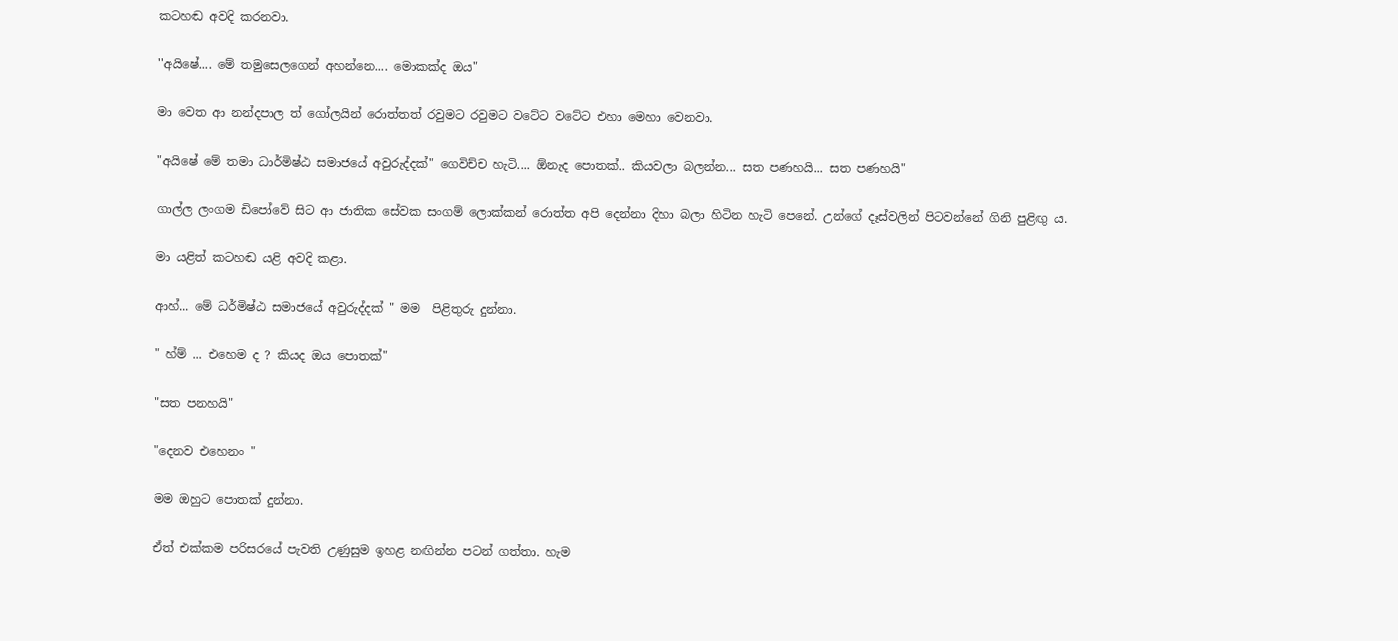කටහඬ අවදි කරනවා.

''අයිෂේ.... මේ තමුසෙලගෙන් අහන්නෙ.... මොකක්ද ඔය"

මා වෙත ආ නන්දපාල ත් ගෝලයින් රොත්තත් රවුමට රවුමට වටේට වටේට එහා මෙහා වෙනවා.

"අයිෂේ මේ තමා ධාර්මිෂ්ඨ සමාජයේ අවුරුද්දක්" ගෙවිච්ච හැටි.... ඕනැද පොතක්.. කියවලා බලන්න... සත පණහයි... සත පණහයි"

ගාල්ල ලංගම ඩිපෝවේ සිට ආ ජාතික සේවක සංගම් ලොක්කන් රොත්ත අපි දෙන්නා දිහා බලා හිටින හැටි පෙනේ. උන්ගේ දෑස්වලින් පිටවන්නේ ගිනි පුළිඟු ය.

මා යළිත් කටහඬ යළි අවදි කළා.

ආහ්... මේ ධර්මිෂ්ඨ සමාජයේ අවුරුද්දක් " මම  පිළිතුරු දුන්නා.

" හ්ම් ... එහෙම ද ? කියද ඔය පොතක්"

"සත පනහයි"

"දෙනව එහෙනං "

මම ඔහුට පොතක් දුන්නා.

ඒත් එක්කම පරිසරයේ පැවති උණුසුම ඉහළ නඟින්න පටන් ගත්තා. හැම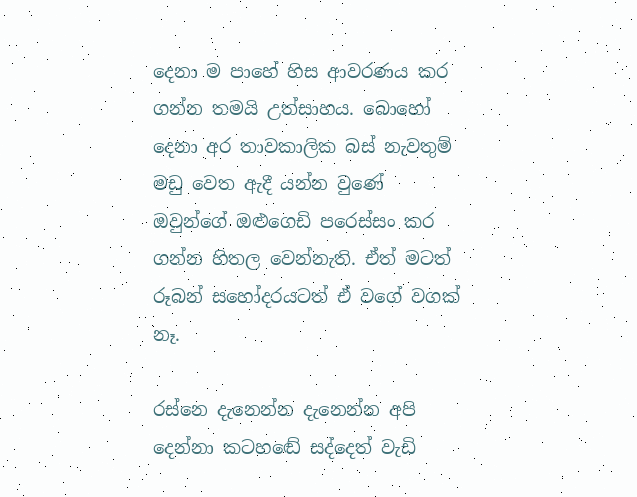දෙනා ම පාහේ හිස ආවරණය කර ගන්න තමයි උත්සාහය. බොහෝ දෙනා අර තාවකාලික බස් නැවතුම් මඩු වෙත ඇදී යන්න වුණේ ඔවුන්ගේ ඔළුගෙඩි පරෙස්සං කර ගන්න හිතල වෙන්නැති. ඒත් මටත් රූබන් සහෝදරයටත් ඒ වගේ වගක් නෑ.

රස්නෙ දැනෙන්න දැනෙන්න අපි දෙන්නා කටහඬේ සද්දෙත් වැඩි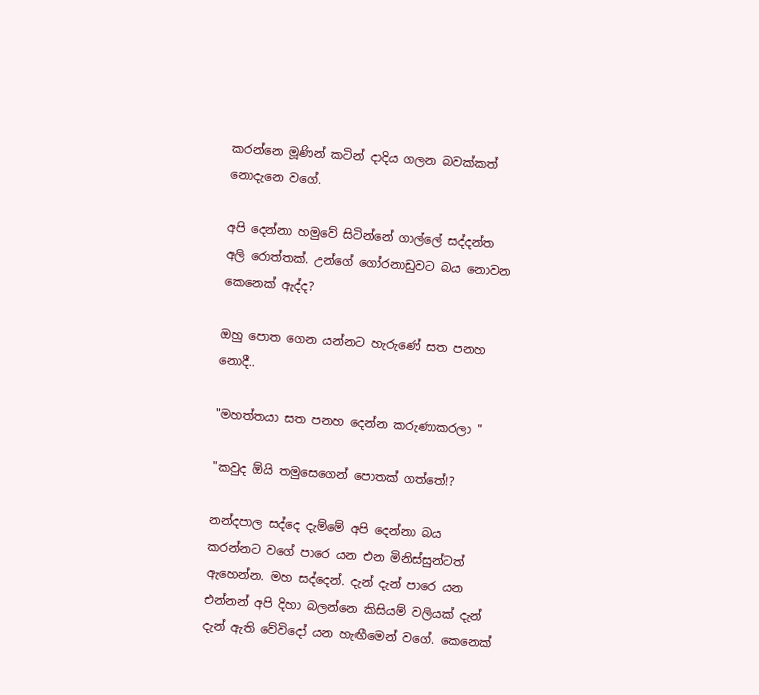කරන්නෙ මූණින් කටින් දාදිය ගලන බවක්කත් නොදැනෙ වගේ.

අපි දෙන්නා හමුවේ සිටින්නේ ගාල්ලේ සද්දන්ත අලි රොත්තක්. උන්ගේ ගෝරනාඩුවට බය නොවන කෙනෙක් ඇද්ද?

ඔහු පොත ගෙන යන්නට හැරුණේ සත පනහ නොදී..

"මහත්තයා සත පනහ දෙන්න කරුණාකරලා "

"කවුද ඕයි තමුසෙගෙන් පොතක් ගත්තේ!?

නන්දපාල සද්දෙ දැම්මේ අපි දෙන්නා බය කරන්නට වගේ පාරෙ යන එන මිනිස්සුන්ටත් ඇහෙන්න. මහ සද්දෙන්. දැන් දැන් පාරෙ යන එන්නන් අපි දිහා බලන්නෙ කිසියම් වලියක් දැන් දැන් ඇති වේවිදෝ යන හැඟීමෙන් වගේ. කෙනෙක්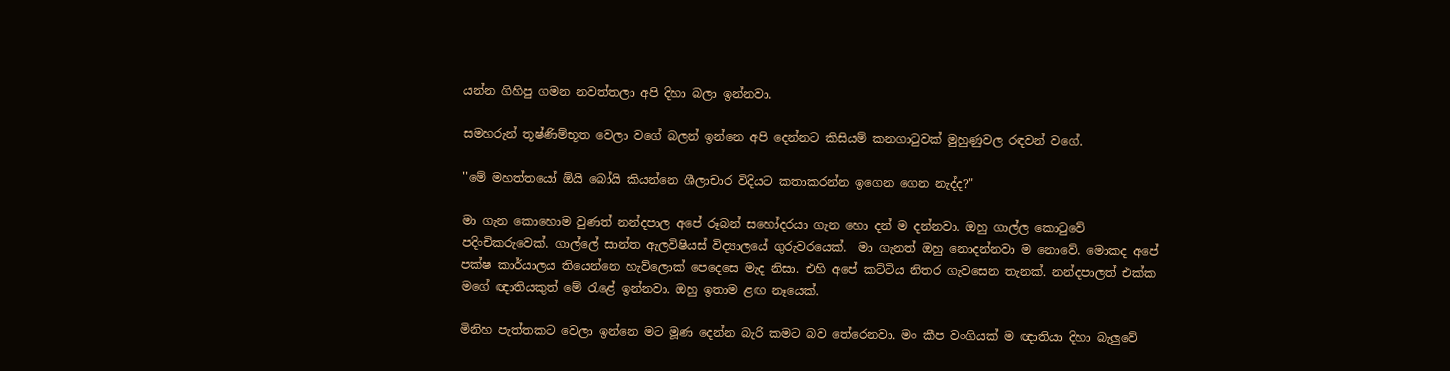යන්න ගිහිපු ගමන නවත්තලා අපි දිහා බලා ඉන්නවා.

සමහරුන් තූෂ්ණිම්භූත වෙලා වගේ බලන් ඉන්නෙ අපි දෙන්නට කිසියම් කනගාටුවක් මුහුණුවල රඳවන් වගේ.

''මේ මහත්තයෝ ඕයි බෝයි කියන්නෙ ශීලාචාර විදියට කතාකරන්න ඉගෙන ගෙන නැද්ද?"

මා ගැන කොහොම වුණත් නන්දපාල අපේ රූබන් සහෝදරයා ගැන හො දන් ම දන්නවා. ඔහු ගාල්ල කොටුවේ පදිංචිකරුවෙක්. ගාල්ලේ සාන්ත ඇලවිෂියස් විද්‍යාලයේ ගුරුවරයෙක්.  මා ගැනත් ඔහු නොදන්නවා ම නොවේ. මොකද අපේ පක්ෂ කාර්යාලය තියෙන්නෙ හැව්ලොක් පෙදෙසෙ මැද නිසා. එහි අපේ කට්ටිය නිතර ගැවසෙන තැනක්. නන්දපාලත් එක්ක මගේ ඥාතියකුත් මේ රැළේ ඉන්නවා. ඔහු ඉතාම ළඟ නෑයෙක්.

මිනිහ පැත්තකට වෙලා ඉන්නෙ මට මූණ දෙන්න බැරි කමට බව තේරෙනවා. මං කීප වංගියක් ම ඥාතියා දිහා බැලුවේ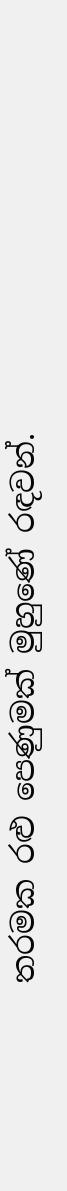තරමක රළු පෙණුමක් මුහුණේ රඳවන්.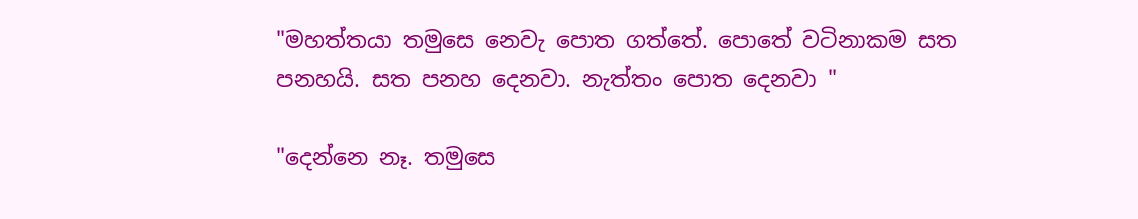"මහත්තයා තමුසෙ නෙවැ පොත ගත්තේ. පොතේ වටිනාකම සත පනහයි. සත පනහ දෙනවා. නැත්තං පොත දෙනවා "

"දෙන්නෙ නෑ. තමුසෙ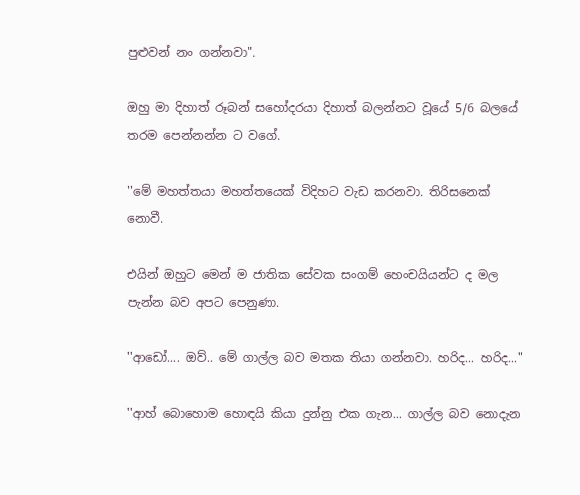පුළුවන් නං ගන්නවා".

ඔහු මා දිහාත් රූබන් සහෝදරයා දිහාත් බලන්නට වූයේ 5/6 බලයේ තරම පෙන්නන්න ට වගේ.

''මේ මහත්තයා මහත්තයෙක් විදිහට වැඩ කරනවා. තිරිසනෙක් නොවී.

එයින් ඔහුට මෙන් ම ජාතික සේවක සංගම් හෙංචයියන්ට ද මල පැන්න බව අපට පෙනුණා.

''ආඩෝ.... ඔව්.. මේ ගාල්ල බව මතක තියා ගන්නවා. හරිද... හරිද..."

''ආහ් බොහොම හොඳයි කියා දුන්නු එක ගැන... ගාල්ල බව නොදැන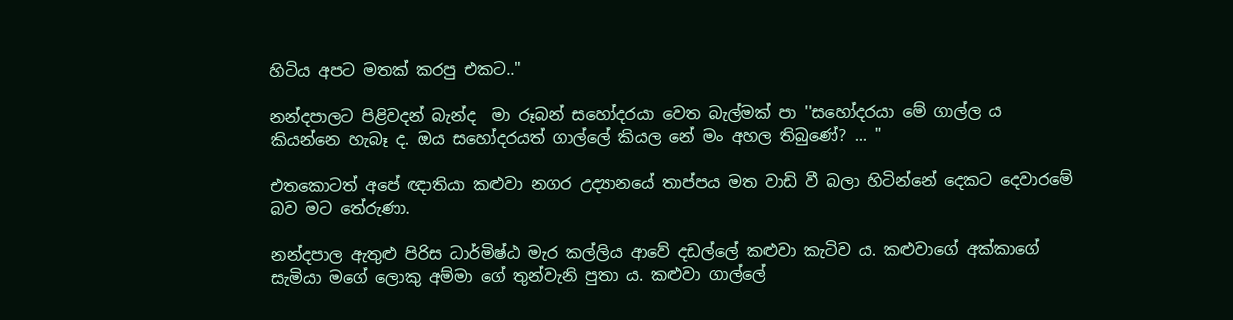හිටිය අපට මතක් කරපු එකට.."

නන්දපාලට පිළිවදන් බැන්ද  මා රූබන් සහෝදරයා වෙත බැල්මක් පා ''සහෝදරයා මේ ගාල්ල ය කියන්නෙ හැබෑ ද. ඔය සහෝදරයත් ගාල්ලේ කියල නේ මං අහල තිබුණේ? ... "

එතකොටත් අපේ ඥාතියා කළුවා නගර උද්‍යානයේ තාප්පය මත වාඩි වී බලා හිටින්නේ දෙකට දෙවාරමේ බව මට තේරුණා.

නන්දපාල ඇතුළු පිරිස ධාර්මිෂ්ඨ මැර කල්ලිය ආවේ දඩල්ලේ කළුවා කැටිව ය. කළුවාගේ අක්කාගේ සැමියා මගේ ලොකු අම්මා ගේ තුන්වැනි පුතා ය. කළුවා ගාල්ලේ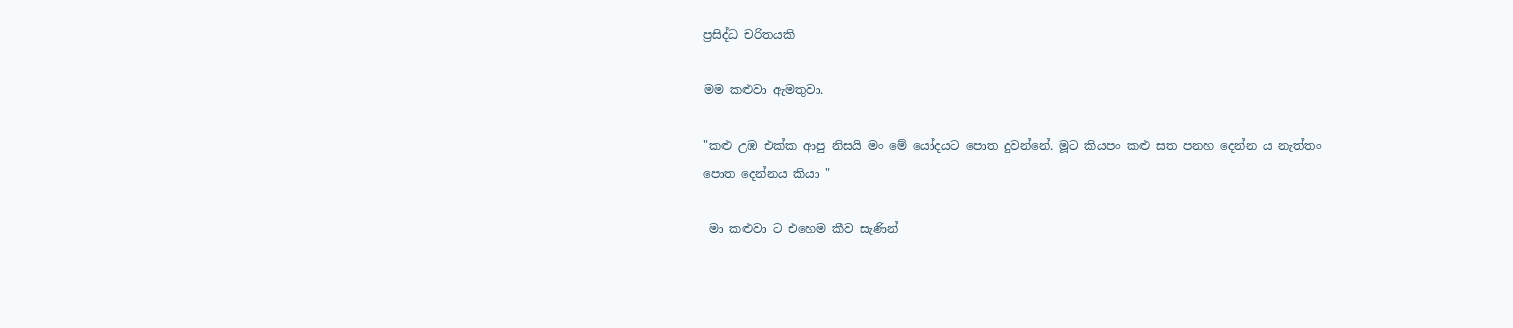ප්‍රසිද්ධ චරිතයකි

මම කළුවා ඇමතුවා.

"කළු උඹ එක්ක ආපු නිසයි මං මේ යෝදයට පොත දුවන්නේ. මූට කියපං කළු සත පනහ දෙන්න ය නැත්තං පොත දෙන්නය කියා "

 මා කළුවා ට එහෙම කීව සැණින්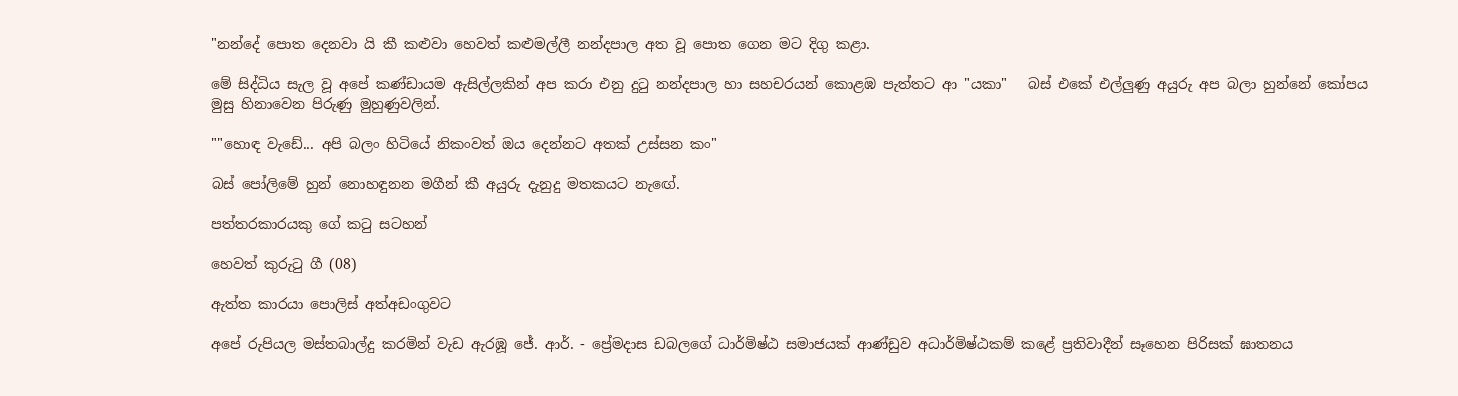"නන්දේ පොත දෙනවා යි කී කළුවා හෙවත් කළුමල්ලී නන්දපාල අත වූ පොත ගෙන මට දිගු කළා.

මේ සිද්ධිය සැල වූ අපේ කණ්ඩායම ඇසිල්ලකින් අප කරා එනු දුටු නන්දපාල හා සහචරයන් කොළඹ පැත්තට ආ "යකා"   බස් එකේ එල්ලුණු අයුරු අප බලා හුන්නේ කෝපය මුසු හිනාවෙන පිරුණු මුහුණුවලින්.

""හොඳ වැඩේ... අපි බලං හිටියේ නිකංවත් ඔය දෙන්නට අතක් උස්සන කං"

බස් පෝලිමේ හුන් නොහඳුනන මගීන් කී අයුරු දැනුදු මතකයට නැඟේ.

පත්තරකාරයකු ගේ කටු සටහන්

හෙවත් කුරුටු ගී (08)

ඇත්ත කාරයා පොලිස් අත්අඩංගුවට

අපේ රුපියල මස්තබාල්දු කරමින් වැඩ ඇරඹූ ජේ. ආර්. - ප්‍රේමදාස ඩබලගේ ධාර්මිෂ්ඨ සමාජයක් ආණ්ඩුව අධාර්මිෂ්ඨකම් කළේ ප්‍රතිවාදීන් සෑහෙන පිරිසක් ඝාතනය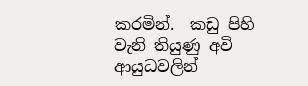කරමින්.  කඩු පිහි වැනි තියුණු අවි ආයුධවලින්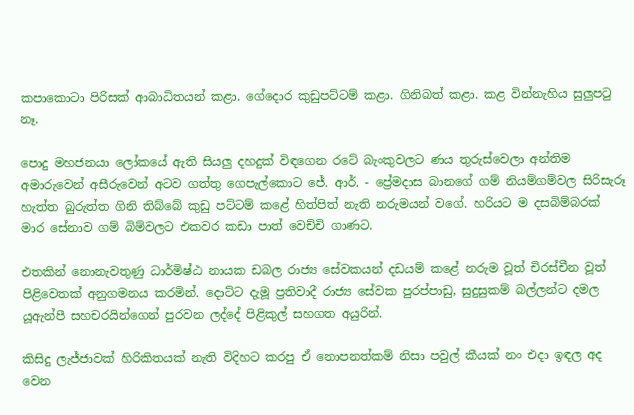කපාකොටා පිරිසක් ආබාධිතයන් කළා. ගේදොර කුඩුපට්ටම් කළා. ගිනිබත් කළා. කළ වින්නැහිය සුලුපටු නෑ.

පොදු මහජනයා ලෝකයේ ඇති සියලු දහදුක් විඳගෙන රටේ බැංකුවලට ණය තුරුස්වෙලා අන්තිම අමාරුවෙන් අසීරුවෙන් අටව ගත්තු ගෙපැල්කොට ජේ. ආර්. - ප්‍රේමදාස බානගේ ගම් නියම්ගම්වල සිරිසැරූ  හැත්ත බුරුත්ත ගිනි තිබ්බේ කුඩු පට්ටම් කළේ හිත්පිත් නැති නරුමයන් වගේ. හරියට ම දසබිම්බරක් මාර සේනාව ගම් බිම්වලට එකවර කඩා පාත් වෙච්චි ගාණට.

එතකින් නොනැවතුණු ධාර්මිෂ්ඨ නායක ඩබල රාජ්‍ය සේවකයන් දඩයම් කළේ නරුම වූත් චිරස්චීන වූත් පිළිවෙතක් අනුගමනය කරමින්. දොට්ට දැමූ ප්‍රතිවාදී රාජ්‍ය සේවක පුරප්පාඩු, සුදුසුකම් බල්ලන්ට දමල යූඇන්පී සහචරයින්ගෙන් පුරවන ලද්දේ පිළිකුල් සහගත අයුරින්.

කිසිදු ලැජ්ජාවක් හිරිකිතයක් නැති විදිහට කරපු ඒ නොපනත්කම් නිසා පවුල් කීයක් නං එදා ඉඳල අද වෙන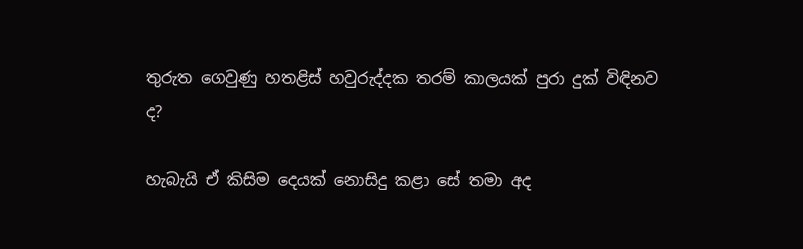තුරුත ගෙවුණු හතළිස් හවුරුද්දක තරම් කාලයක් පුරා දුක් විඳිනව ද?

හැබැයි ඒ කිසිම දෙයක් නොසිදු කළා සේ තමා අද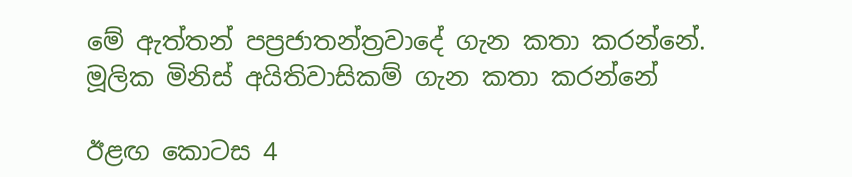මේ ඇත්තන් පප්‍රජාතන්ත්‍රවාදේ ගැන කතා කරන්නේ. මූලික මිනිස් අයිතිවාසිකම් ගැන කතා කරන්නේ

ඊළඟ කොටස 4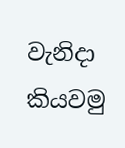වැනිදා කියවමු